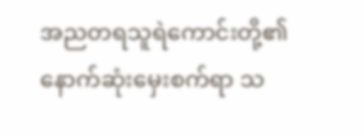အညတရသူရဲကောင်းတို့၏ နောက်ဆုံးမှေးစက်ရာ သ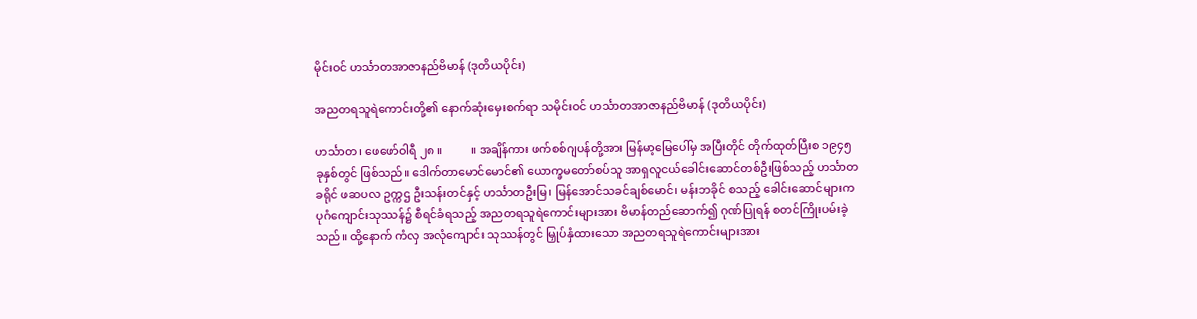မိုင်းဝင် ဟင်္သာတအာဇာနည်ဗိမာန် (ဒုတိယပိုင်း)

အညတရသူရဲကောင်းတို့၏ နောက်ဆုံးမှေးစက်ရာ သမိုင်းဝင် ဟင်္သာတအာဇာနည်ဗိမာန် (ဒုတိယပိုင်း)

ဟင်္သာတ၊ ဖေဖော်ဝါရီ ၂၈ ။          ။ အချိန်ကား ဖက်စစ်ဂျပန်တို့အား မြန်မာ့မြေပေါ်မှ အပြီးတိုင် တိုက်ထုတ်ပြီးစ ၁၉၄၅ ခုနှစ်တွင် ဖြစ်သည်။ ဒေါက်တာမောင်မောင်၏ ယောက္ခမတော်စပ်သူ အာရှလူငယ်ခေါင်းဆောင်တစ်ဦးဖြစ်သည့် ဟင်္သာတခရိုင် ဖဆပလ ဥက္ကဌ ဦးသန်းတင်နှင့် ဟင်္သာတဦးမြ၊ မြန်အောင်သခင်ချစ်မောင်၊ မန်းဘခိုင် စသည့် ခေါင်းဆောင်များက ပုဂံကျောင်းသုဿန်၌ စီရင်ခံရသည့် အညတရသူရဲကောင်းများအား ဗိမာန်တည်ဆောက်၍ ဂုဏ်ပြုရန် စတင်ကြိုးပမ်းခဲ့သည်။ ထို့နောက် ကံလှ အလုံကျောင်း သုဿန်တွင် မြှုပ်နှံထားသော အညတရသူရဲကောင်းများအား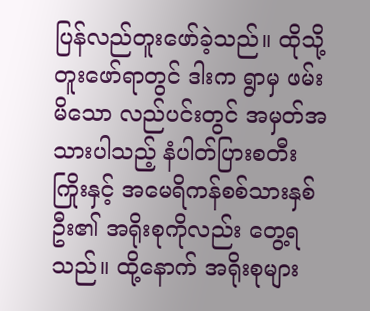ပြန်လည်တူးဖော်ခဲ့သည်။ ထိုသို့တူးဖော်ရာတွင် ဒါးက ရွာမှ ဖမ်းမိသော လည်ပင်းတွင် အမှတ်အသားပါသည့် နံပါတ်ပြားစတီးကြိုးနှင့် အမေရိကန်စစ်သားနှစ်ဦး၏ အရိုးစုကိုလည်း တွေ့ရသည်။ ထို့နောက် အရိုးစုများ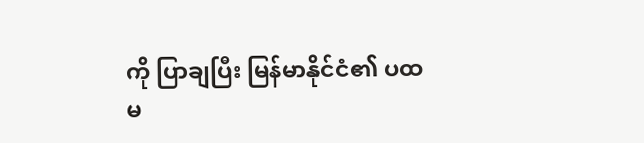ကို ပြာချပြီး မြန်မာနိုင်ငံ၏ ပထမ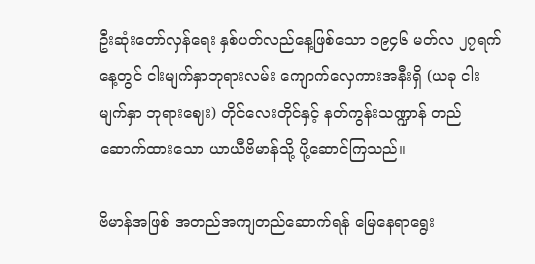ဦးဆုံးတော်လှန်ရေး နှစ်ပတ်လည်နေ့ဖြစ်သော ၁၉၄၆ မတ်လ ၂၇ရက်နေ့တွင် ငါးမျက်နှာဘုရားလမ်း ကျောက်လှေကားအနီးရှိ (ယခု ငါးမျက်နှာ ဘုရားဈေး) တိုင်လေးတိုင်နှင့် နတ်ကွန်းသဏ္ဍာန် တည်ဆောက်ထားသော ယာယီဗိမာန်သို့ ပို့ဆောင်ကြသည်။

ဗိမာန်အဖြစ် အတည်အကျတည်ဆောက်ရန် မြေနေရာရွေး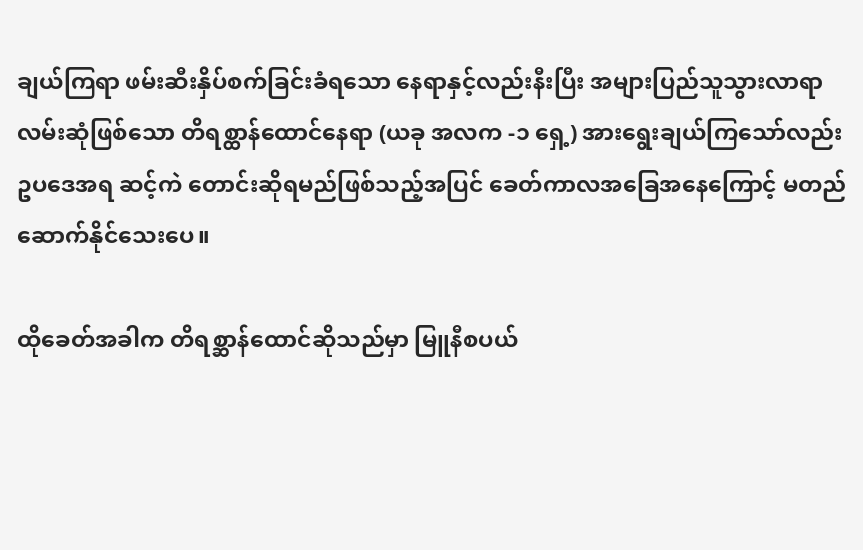ချယ်ကြရာ ဖမ်းဆီးနှိပ်စက်ခြင်းခံရသော နေရာနှင့်လည်းနီးပြီး အများပြည်သူသွားလာရာလမ်းဆုံဖြစ်သော တိရစ္ထာန်ထောင်နေရာ (ယခု အလက -၁ ရှေ့) အားရွေးချယ်ကြသော်လည်း ဥပဒေအရ ဆင့်ကဲ တောင်းဆိုရမည်ဖြစ်သည့်အပြင် ခေတ်ကာလအခြေအနေကြောင့် မတည်ဆောက်နိုင်သေးပေ။

ထိုခေတ်အခါက တိရစ္ဆာန်ထောင်ဆိုသည်မှာ မြူနီစပယ်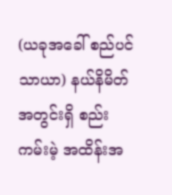(ယခုအခေါ် စည်ပင်သာယာ) နယ်နိမိတ်အတွင်းရှိ စည်းကမ်းမဲ့ အထိန်းအ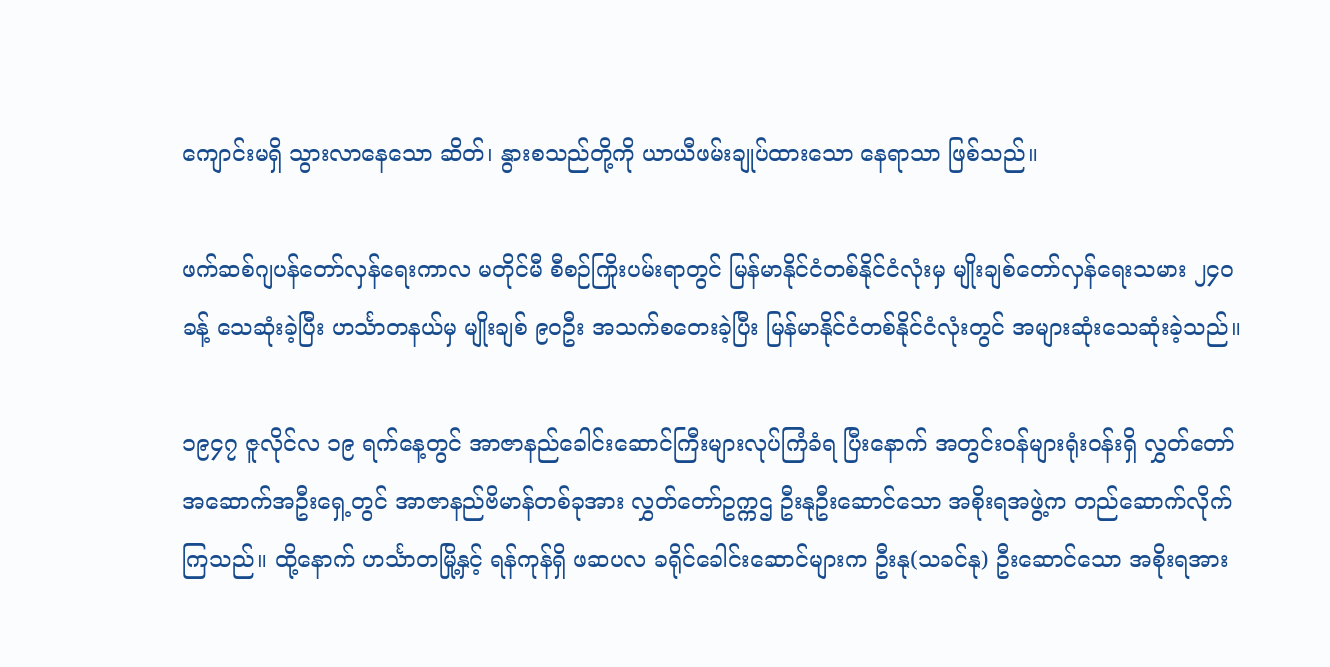ကျောင်းမရှိ သွားလာနေသော ဆိတ်၊ နွားစသည်တို့ကို ယာယီဖမ်းချုပ်ထားသော နေရာသာ ဖြစ်သည်။

ဖက်ဆစ်ဂျပန်တော်လှန်ရေးကာလ မတိုင်မီ စီစဉ်ကြိုးပမ်းရာတွင် မြန်မာနိုင်ငံတစ်နိုင်ငံလုံးမှ မျိုးချစ်တော်လှန်ရေးသမား ၂၄၀ ခန့် သေဆုံးခဲ့ပြီး ဟင်္သာတနယ်မှ မျိုးချစ် ၉၀ဦး အသက်စတေးခဲ့ပြီး မြန်မာနိုင်ငံတစ်နိုင်ငံလုံးတွင် အများဆုံးသေဆုံးခဲ့သည်။

၁၉၄၇ ဇူလိုင်လ ၁၉ ရက်နေ့တွင် အာဇာနည်ခေါင်းဆောင်ကြီးများလုပ်ကြံခံရ ပြီးနောက် အတွင်းဝန်များရုံးဝန်းရှိ လွှတ်တော်အဆောက်အဦးရှေ့တွင် အာဇာနည်ဗိမာန်တစ်ခုအား လွှတ်တော်ဥက္ကဌ ဦးနုဦးဆောင်သော အစိုးရအဖွဲ့က တည်ဆောက်လိုက်ကြသည်။ ထို့နောက် ဟင်္သာတမြို့နှင့် ရန်ကုန်ရှိ ဖဆပလ ခရိုင်ခေါင်းဆောင်များက ဦးနု(သခင်နု) ဦးဆောင်သော အစိုးရအား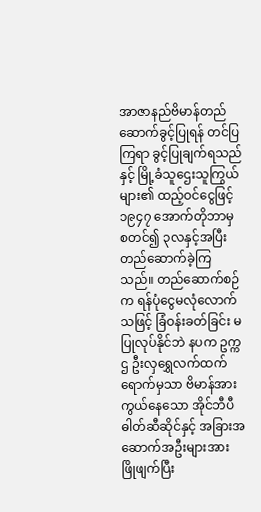အာဇာနည်ဗိမာန်တည်ဆောက်ခွင့်ပြုရန် တင်ပြကြရာ ခွင့်ပြုချက်ရသည်နှင့် မြို့ခံသူဌေးသူကြွယ်များ၏ ထည့်ဝင်ငွေဖြင့် ၁၉၄၇ အောက်တိုဘာမှ စတင်၍ ၃လနှင့်အပြီး တည်ဆောက်ခဲ့ကြသည်။ တည်ဆောက်စဉ်က ရန်ပုံငွေမလုံလောက်သဖြင့် ခြံဝန်းခတ်ခြင်း မပြုလုပ်နိုင်ဘဲ နပက ဥက္ကဌ ဦးလှရွှေလက်ထက်ရောက်မှသာ ဗိမာန်အားကွယ်နေသော အိုင်ဘီပီဓါတ်ဆီဆိုင်နှင့် အခြားအဆောက်အဦးများအား ဖြိုဖျက်ပြီး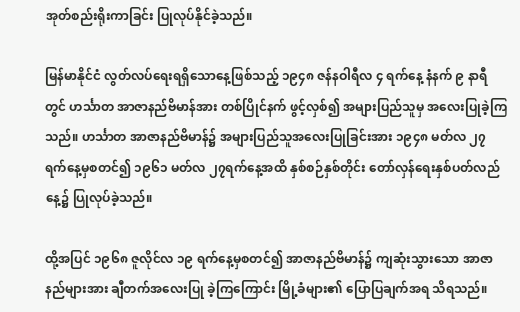အုတ်စည်းရိုးကာခြင်း ပြုလုပ်နိုင်ခဲ့သည်။

မြန်မာနိုင်ငံ လွတ်လပ်ရေးရရှိသောနေ့ဖြစ်သည့် ၁၉၄၈ ဇန်နဝါရီလ ၄ ရက်နေ့ နံနက် ၉ နာရီတွင် ဟင်္သာတ အာဇာနည်ဗိမာန်အား တစ်ပြိုင်နက် ဖွင့်လှစ်၍ အများပြည်သူမှ အလေးပြုခဲ့ကြသည်။ ဟင်္သာတ အာဇာနည်ဗိမာန်၌ အများပြည်သူအလေးပြုခြင်းအား ၁၉၄၈ မတ်လ ၂၇ ရက်နေ့မှစတင်၍ ၁၉၆၁ မတ်လ ၂၇ရက်နေ့အထိ နှစ်စဉ်နှစ်တိုင်း တော်လှန်ရေးနှစ်ပတ်လည်နေ့၌ ပြုလုပ်ခဲ့သည်။

ထို့အပြင် ၁၉၆၈ ဇူလိုင်လ ၁၉ ရက်နေ့မှစတင်၍ အာဇာနည်ဗိမာန်၌ ကျဆုံးသွားသော အာဇာနည်များအား ချီတက်အလေးပြု ခဲ့ကြကြောင်း မြို့ခံများ၏ ပြောပြချက်အရ သိရသည်။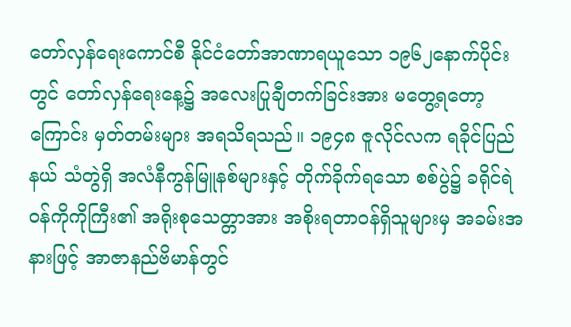တော်လှန်ရေးကောင်စီ နိုင်ငံတော်အာဏာရယူသော ၁၉၆၂နောက်ပိုင်းတွင် တော်လှန်ရေးနေ့၌ အလေးပြုချီတက်ခြင်းအား မတွေ့ရတော့ကြောင်း မှတ်တမ်းများ အရသိရသည်။ ၁၉၄၈ ဇူလိုင်လက ရခိုင်ပြည်နယ် သံတွဲရှိ အလံနီကွန်မြူနစ်များနှင့် တိုက်ခိုက်ရသော စစ်ပွဲ၌ ခရိုင်ရဲဝန်ကိုကိုကြီး၏ အရိုးစုသေတ္တာအား အစိုးရတာဝန်ရှိသူများမှ အခမ်းအနားဖြင့် အာဇာနည်ဗိမာန်တွင်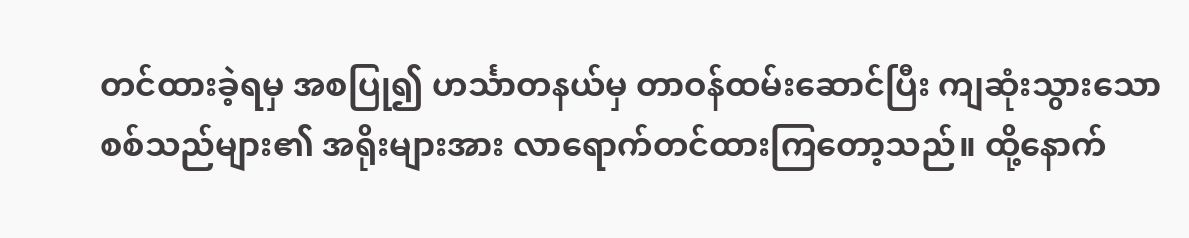တင်ထားခဲ့ရမှ အစပြု၍ ဟင်္သာတနယ်မှ တာဝန်ထမ်းဆောင်ပြီး ကျဆုံးသွားသော စစ်သည်များ၏ အရိုးများအား လာရောက်တင်ထားကြတော့သည်။ ထို့နောက်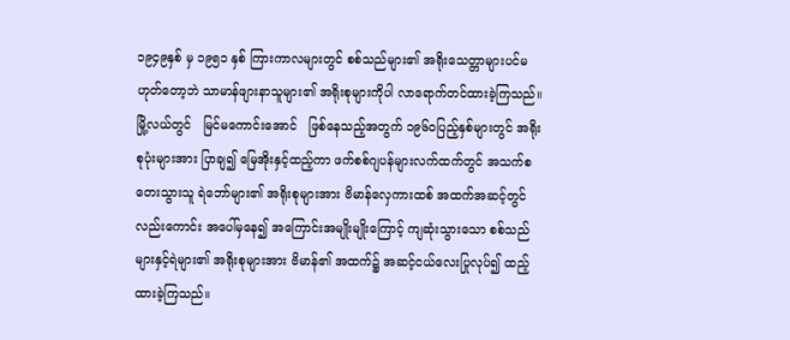၁၉၄၉နှစ် မှ ၁၉၅၁ နှစ် ကြားကာလများတွင် စစ်သည်များ၏ အရိုးသေတ္တာများပင်မဟုတ်တော့ဘဲ သာမာန်ဖျားနာသူများ၏ အရိုးစုများကိုပါ လာရောက်တင်ထားခဲ့ကြသည်။ မြို့လယ်တွင်   မြင်မကောင်းအောင်   ဖြစ်နေသည့်အတွက် ၁၉၆၀ပြည့်နှစ်များတွင် အရိုးစုပုံးများအား ပြာချ၍ မြေအိုးနှင့်ထည့်ကာ ဖက်စစ်ဂျပန်များလက်ထက်တွင် အသက်စတေးသွားသူ ရဲဘော်များ၏ အရိုးစုများအား ဗိမာန်လှေကားထစ် အထက်အဆင့်တွင်လည်းကောင်း အပေါ်မှနေ၍ အကြောင်းအမျိုးမျိုးကြောင့် ကျဆုံးသွားသော စစ်သည်များနှင့်ရဲများ၏ အရိုးစုများအား ဗိမာန်၏ အထက်၌ အဆင့်ငယ်လေးပြုလုပ်၍ ထည့်ထားခဲ့ကြသည်။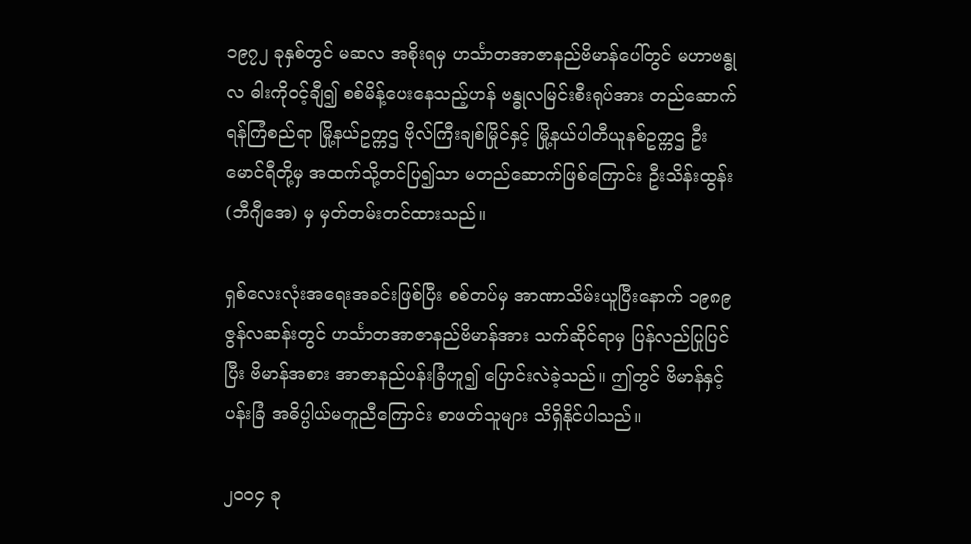၁၉၇၂ ခုနှစ်တွင် မဆလ အစိုးရမှ ဟင်္သာတအာဇာနည်ဗိမာန်ပေါ်တွင် မဟာဗန္ဓုလ ဓါးကိုဝင့်ချီ၍ စစ်မိန့်ပေးနေသည့်ဟန် ဗန္ဓုလမြင်းစီးရုပ်အား တည်ဆောက်ရန်ကြံစည်ရာ မြို့နယ်ဥက္ကဌ ဗိုလ်ကြီးချစ်မြိုင်နှင့် မြို့နယ်ပါတီယူနစ်ဥက္ကဌ ဦးမောင်ရီတို့မှ အထက်သို့တင်ပြ၍သာ မတည်ဆောက်ဖြစ်ကြောင်း ဦးသိန်းထွန်း(ဘီဂျီအေ) မှ မှတ်တမ်းတင်ထားသည်။

ရှစ်လေးလုံးအရေးအခင်းဖြစ်ပြီး စစ်တပ်မှ အာဏာသိမ်းယူပြီးနောက် ၁၉၈၉ ဇွန်လဆန်းတွင် ဟင်္သာတအာဇာနည်ဗိမာန်အား သက်ဆိုင်ရာမှ ပြန်လည်ပြုပြင်ပြီး ဗိမာန်အစား အာဇာနည်ပန်းခြံဟူ၍ ပြောင်းလဲခဲ့သည်။ ဤတွင် ဗိမာန်နှင့် ပန်းခြံ အဓိပ္ပါယ်မတူညီကြောင်း စာဖတ်သူများ သိရှိနိုင်ပါသည်။

၂၀၀၄ ခု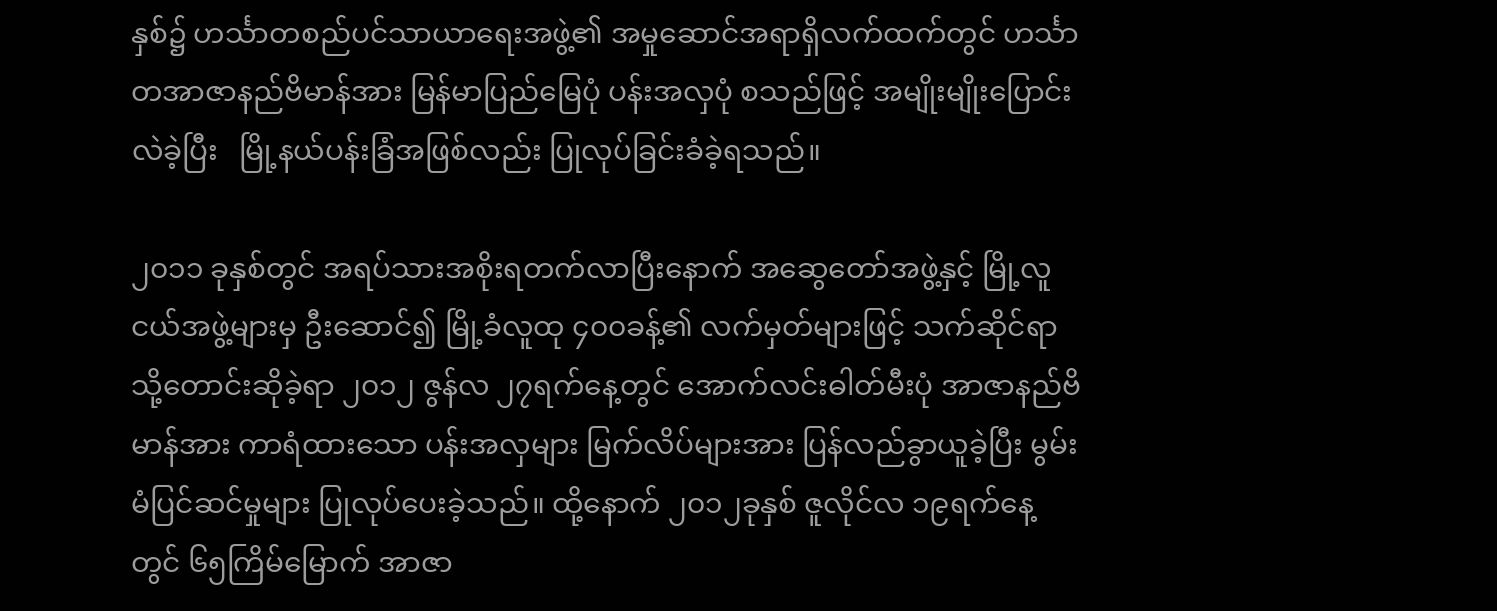နှစ်၌ ဟင်္သာတစည်ပင်သာယာရေးအဖွဲ့၏ အမှုဆောင်အရာရှိလက်ထက်တွင် ဟင်္သာတအာဇာနည်ဗိမာန်အား မြန်မာပြည်မြေပုံ ပန်းအလှပုံ စသည်ဖြင့် အမျိုးမျိုးပြောင်းလဲခဲ့ပြီး   မြို့နယ်ပန်းခြံအဖြစ်လည်း ပြုလုပ်ခြင်းခံခဲ့ရသည်။

၂၀၁၁ ခုနှစ်တွင် အရပ်သားအစိုးရတက်လာပြီးနောက် အဆွေတော်အဖွဲ့နှင့် မြို့လူငယ်အဖွဲ့များမှ ဦးဆောင်၍ မြို့ခံလူထု ၄၀၀ခန့်၏ လက်မှတ်များဖြင့် သက်ဆိုင်ရာသို့တောင်းဆိုခဲ့ရာ ၂၀၁၂ ဇွန်လ ၂၇ရက်နေ့တွင် အောက်လင်းဓါတ်မီးပုံ အာဇာနည်ဗိမာန်အား ကာရံထားသော ပန်းအလှများ မြက်လိပ်များအား ပြန်လည်ခွာယူခဲ့ပြီး မွမ်းမံပြင်ဆင်မှုများ ပြုလုပ်ပေးခဲ့သည်။ ထို့နောက် ၂၀၁၂ခုနှစ် ဇူလိုင်လ ၁၉ရက်နေ့တွင် ၆၅ကြိမ်မြောက် အာဇာ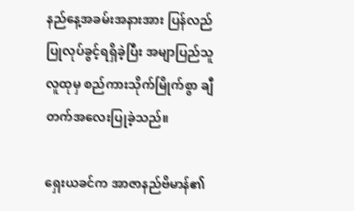နည်နေ့အခမ်းအနားအား ပြန်လည်ပြုလုပ်ခွင့်ရရှိခဲ့ပြီး အမျာပြည်သူလူထုမှ စည်ကားသိုက်မြိုက်စွာ ချီတက်အလေးပြုခဲ့သည်။

ရှေးယခင်က အာဇာနည်ဗိမာန်၏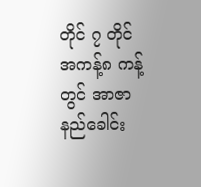တိုင် ၇ တိုင် အကန့်၈ ကန့်တွင် အာဇာနည်ခေါင်း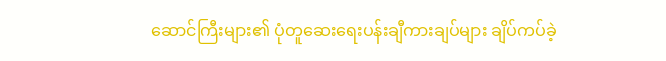ဆောင်ကြီးများ၏ ပုံတူဆေးရေးပန်းချီကားချပ်များ ချိပ်ကပ်ခဲ့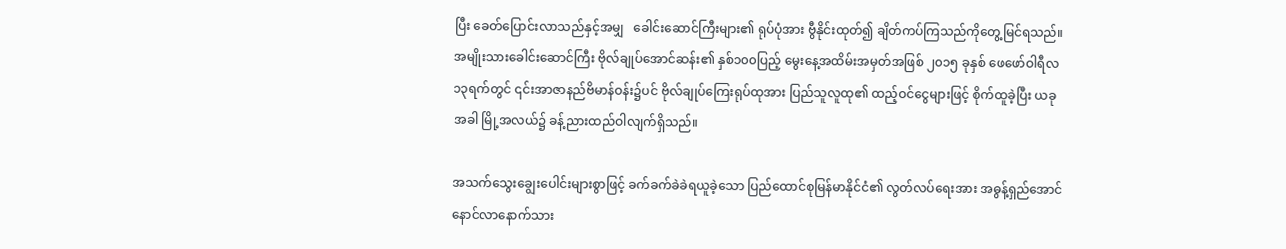ပြီး ခေတ်ပြောင်းလာသည်နှင့်အမျှ   ခေါင်းဆောင်ကြီးများ၏ ရုပ်ပုံအား ဗွီနိုင်းထုတ်၍ ချိတ်ကပ်ကြသည်ကိုတွေ့မြင်ရသည်။ အမျိုးသားခေါင်းဆောင်ကြီး ဗိုလ်ချုပ်အောင်ဆန်း၏ နှစ်၁၀၀ပြည့် မွေးနေ့အထိမ်းအမှတ်အဖြစ် ၂၀၁၅ ခုနှစ် ဖေဖော်ဝါရီလ ၁၃ရက်တွင် ၎င်းအာဇာနည်ဗိမာန်ဝန်း၌ပင် ဗိုလ်ချုပ်ကြေးရုပ်ထုအား ပြည်သူလူထု၏ ထည့်ဝင်ငွေများဖြင့် စိုက်ထူခဲ့ပြီး ယခုအခါ မြို့အလယ်၌ ခန့်ညားထည်ဝါလျက်ရှိသည်။

အသက်သွေးချွေးပေါင်းများစွာဖြင့် ခက်ခက်ခဲခဲရယူခဲ့သော ပြည်ထောင်စုမြန်မာနိုင်ငံ၏ လွတ်လပ်ရေးအား အဓွန့်ရှည်အောင် နောင်လာနောက်သား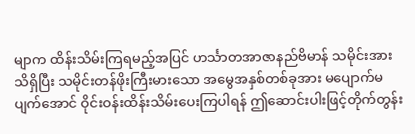မျာက ထိန်းသိမ်းကြရမည့်အပြင် ဟင်္သာတအာဇာနည်ဗိမာန် သမိုင်းအား သိရှိပြီး သမိုင်းတန်ဖိုးကြီးမားသော အမွေအနှစ်တစ်ခုအား မပျောက်မပျက်အောင် ဝိုင်းဝန်းထိန်းသိမ်းပေးကြပါရန် ဤဆောင်းပါးဖြင့်တိုက်တွန်း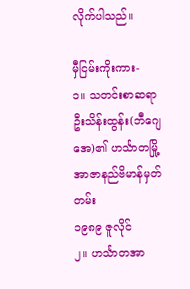လိုက်ပါသည်။

မှီငြမ်းကိုးကား-
၁။ သတင်းစာဆရာ ဦးသိန်းထွန်း(ဘီဂျေအေ)၏ ဟင်္သာတမြို့ အာဇာနည်ဗိမာန်မှတ်တမ်း
၁၉၈၉ ဇူလိုင်
၂။ ဟင်္သာတအာ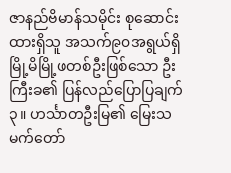ဇာနည်ဗိမာန်သမိုင်း စုဆောင်းထားရှိသူ အသက်၉၀အရွယ်ရှိ မြို့မိမြို့ဖတစ်ဦးဖြစ်သော ဦးကြီးခ၏ ပြန်လည်ပြောပြချက်
၃။ ဟင်္သာတဦးမြ၏ မြေးသမက်တော်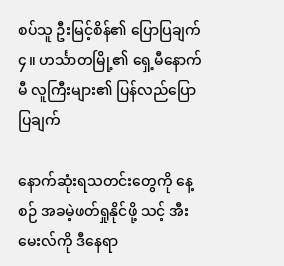စပ်သူ ဦးမြင့်စိန်၏ ပြောပြချက်
၄။ ဟင်္သာတမြို့၏ ရှေ့မီနောက်မီ လူကြီးများ၏ ပြန်လည်ပြောပြချက်

နောက်ဆုံးရသတင်းတွေကို နေ့စဉ် အခမဲ့ဖတ်ရှုနိုင်ဖို့ သင့် အီးမေးလ်ကို ဒီနေရာ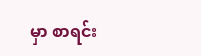မှာ စာရင်း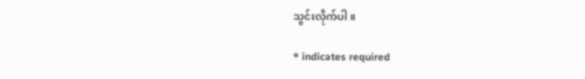သွင်းလိုက်ပါ။

* indicates required